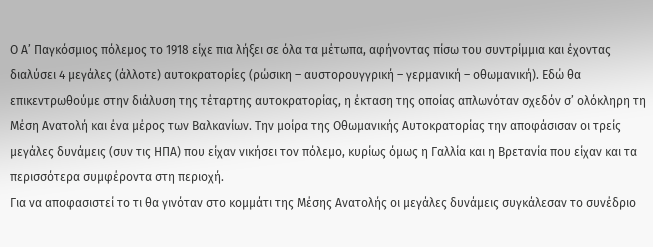Ο Α’ Παγκόσμιος πόλεμος το 1918 είχε πια λήξει σε όλα τα μέτωπα, αφήνοντας πίσω του συντρίμμια και έχοντας διαλύσει 4 μεγάλες (άλλοτε) αυτοκρατορίες (ρώσικη – αυστορουγγρική – γερμανική – οθωμανική). Εδώ θα επικεντρωθούμε στην διάλυση της τέταρτης αυτοκρατορίας, η έκταση της οποίας απλωνόταν σχεδόν σ’ ολόκληρη τη Μέση Ανατολή και ένα μέρος των Βαλκανίων. Την μοίρα της Οθωμανικής Αυτοκρατορίας την αποφάσισαν οι τρείς μεγάλες δυνάμεις (συν τις ΗΠΑ) που είχαν νικήσει τον πόλεμο, κυρίως όμως η Γαλλία και η Βρετανία που είχαν και τα περισσότερα συμφέροντα στη περιοχή.
Για να αποφασιστεί το τι θα γινόταν στο κομμάτι της Μέσης Ανατολής οι μεγάλες δυνάμεις συγκάλεσαν το συνέδριο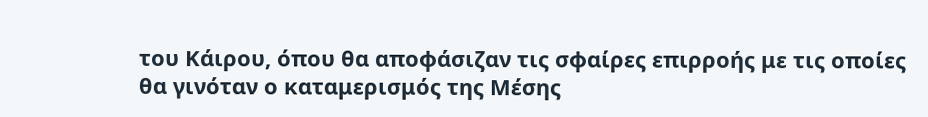του Κάιρου, όπου θα αποφάσιζαν τις σφαίρες επιρροής με τις οποίες θα γινόταν ο καταμερισμός της Μέσης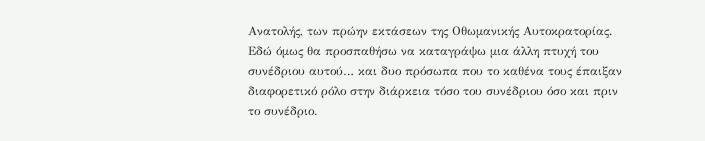Ανατολής, των πρώην εκτάσεων της Οθωμανικής Αυτοκρατορίας. Εδώ όμως θα προσπαθήσω να καταγράψω μια άλλη πτυχή του συνέδριου αυτού… και δυο πρόσωπα που το καθένα τους έπαιξαν διαφορετικό ρόλο στην διάρκεια τόσο του συνέδριου όσο και πριν το συνέδριο.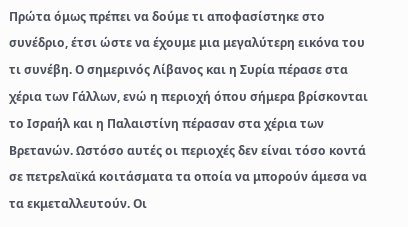Πρώτα όμως πρέπει να δούμε τι αποφασίστηκε στο συνέδριο, έτσι ώστε να έχουμε μια μεγαλύτερη εικόνα του τι συνέβη. Ο σημερινός Λίβανος και η Συρία πέρασε στα χέρια των Γάλλων, ενώ η περιοχή όπου σήμερα βρίσκονται το Ισραήλ και η Παλαιστίνη πέρασαν στα χέρια των Βρετανών. Ωστόσο αυτές οι περιοχές δεν είναι τόσο κοντά σε πετρελαϊκά κοιτάσματα τα οποία να μπορούν άμεσα να τα εκμεταλλευτούν. Οι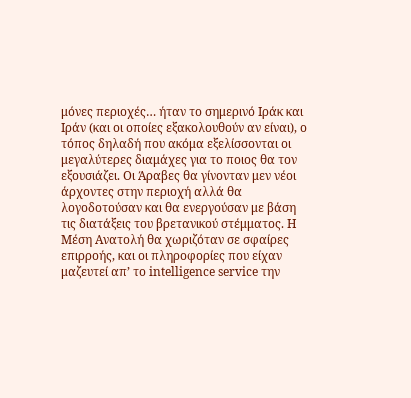μόνες περιοχές… ήταν το σημερινό Ιράκ και Ιράν (και οι οποίες εξακολουθούν αν είναι), ο τόπος δηλαδή που ακόμα εξελίσσονται οι μεγαλύτερες διαμάχες για το ποιος θα τον εξουσιάζει. Οι Άραβες θα γίνονταν μεν νέοι άρχοντες στην περιοχή αλλά θα λογοδοτούσαν και θα ενεργούσαν με βάση τις διατάξεις του βρετανικού στέμματος. Η Μέση Ανατολή θα χωριζόταν σε σφαίρες επιρροής, και οι πληροφορίες που είχαν μαζευτεί απ’ το intelligence service την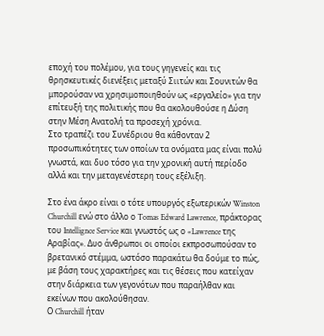εποχή του πολέμου, για τους γηγενείς και τις θρησκευτικές διενέξεις μεταξύ Σιιτών και Σουνιτών θα μπορούσαν να χρησιμοποιηθούν ως «εργαλείο» για την επίτευξή της πολιτικής που θα ακολουθούσε η Δύση στην Μέση Ανατολή τα προσεχή χρόνια.
Στο τραπέζι του Συνέδριου θα κάθονταν 2 προσωπικότητες των οποίων τα ονόματα μας είναι πολύ γνωστά, και δυο τόσο για την χρονική αυτή περίοδο αλλά και την μεταγενέστερη τους εξέλιξη.

Στο ένα άκρο είναι ο τότε υπουργός εξωτερικών Winston Churchill ενώ στο άλλο ο Tomas Edward Lawrence, πράκτορας του Intellignce Service και γνωστός ως ο «Lawrence της Αραβίας». Δυο άνθρωποι οι οποίοι εκπροσωπούσαν το βρετανικό στέμμα, ωστόσο παρακάτω θα δούμε το πώς, με βάση τους χαρακτήρες και τις θέσεις που κατείχαν στην διάρκεια των γεγονότων που παραήλθαν και εκείνων που ακολούθησαν.
Ο Churchill ήταν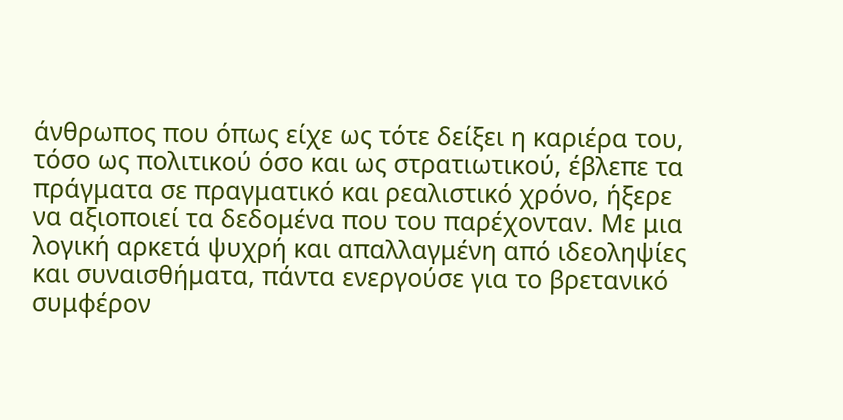άνθρωπος που όπως είχε ως τότε δείξει η καριέρα του, τόσο ως πολιτικού όσο και ως στρατιωτικού, έβλεπε τα πράγματα σε πραγματικό και ρεαλιστικό χρόνο, ήξερε να αξιοποιεί τα δεδομένα που του παρέχονταν. Με μια λογική αρκετά ψυχρή και απαλλαγμένη από ιδεοληψίες και συναισθήματα, πάντα ενεργούσε για το βρετανικό συμφέρον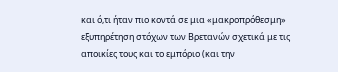και ό,τι ήταν πιο κοντά σε μια «μακροπρόθεσμη» εξυπηρέτηση στόχων των Βρετανών σχετικά με τις αποικίες τους και το εμπόριο (και την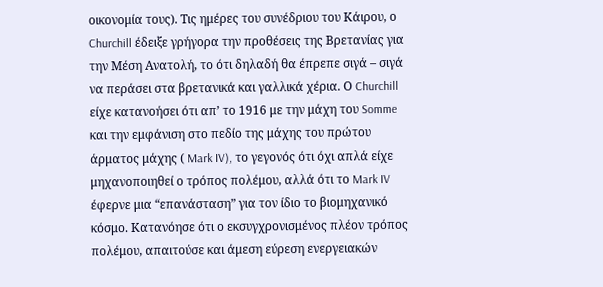οικονομία τους). Τις ημέρες του συνέδριου του Κάιρου, ο Churchill έδειξε γρήγορα την προθέσεις της Βρετανίας για την Μέση Ανατολή, το ότι δηλαδή θα έπρεπε σιγά – σιγά να περάσει στα βρετανικά και γαλλικά χέρια. Ο Churchill είχε κατανοήσει ότι απ’ το 1916 με την μάχη του Somme και την εμφάνιση στο πεδίο της μάχης του πρώτου άρματος μάχης ( Mark IV), το γεγονός ότι όχι απλά είχε μηχανοποιηθεί ο τρόπος πολέμου, αλλά ότι το Mark IV έφερνε μια “επανάσταση” για τον ίδιο το βιομηχανικό κόσμο. Κατανόησε ότι ο εκσυγχρονισμένος πλέον τρόπος πολέμου, απαιτούσε και άμεση εύρεση ενεργειακών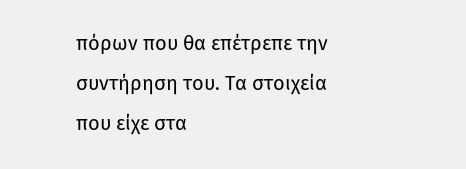πόρων που θα επέτρεπε την συντήρηση του. Τα στοιχεία που είχε στα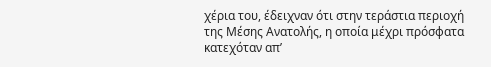χέρια του, έδειχναν ότι στην τεράστια περιοχή της Μέσης Ανατολής, η οποία μέχρι πρόσφατα κατεχόταν απ’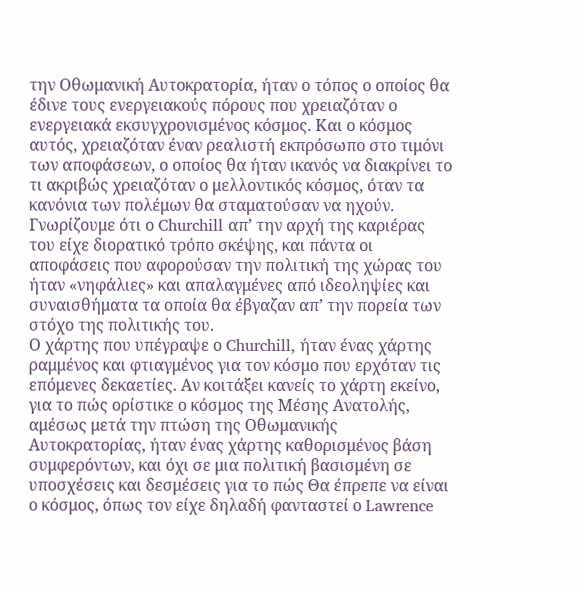την Οθωμανική Αυτοκρατορία, ήταν ο τόπος ο οποίος θα έδινε τους ενεργειακούς πόρους που χρειαζόταν ο ενεργειακά εκσυγχρονισμένος κόσμος. Και ο κόσμος αυτός, χρειαζόταν έναν ρεαλιστή εκπρόσωπο στο τιμόνι των αποφάσεων, ο οποίος θα ήταν ικανός να διακρίνει το τι ακριβώς χρειαζόταν ο μελλοντικός κόσμος, όταν τα κανόνια των πολέμων θα σταματούσαν να ηχούν.
Γνωρίζουμε ότι ο Churchill απ’ την αρχή της καριέρας του είχε διορατικό τρόπο σκέψης, και πάντα οι αποφάσεις που αφορούσαν την πολιτική της χώρας του ήταν «νηφάλιες» και απαλαγμένες από ιδεοληψίες και συναισθήματα τα οποία θα έβγαζαν απ’ την πορεία των στόχο της πολιτικής του.
Ο χάρτης που υπέγραψε ο Churchill, ήταν ένας χάρτης ραμμένος και φτιαγμένος για τον κόσμο που ερχόταν τις επόμενες δεκαετίες. Αν κοιτάξει κανείς το χάρτη εκείνο, για το πώς ορίστικε ο κόσμος της Μέσης Ανατολής, αμέσως μετά την πτώση της Οθωμανικής Αυτοκρατορίας, ήταν ένας χάρτης καθορισμένος βάση συμφερόντων, και όχι σε μια πολιτική βασισμένη σε υποσχέσεις και δεσμέσεις για το πώς Θα έπρεπε να είναι ο κόσμος, όπως τον είχε δηλαδή φανταστεί ο Lawrence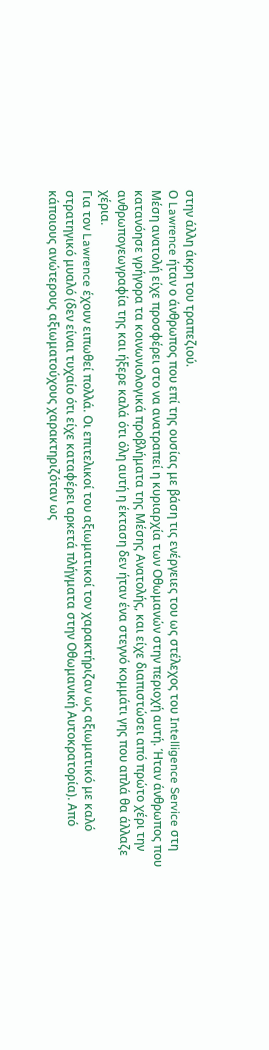στην άλλη άκρη του τραπεζιού.
Ο Lawrence ήταν ο άνθρωπος που επί της ουσίας με βάση τις ενέργειες του ως στέλεχος του Intelligence Service στη Μέση ανατολή είχε προσφέρει στο να ανατραπεί η κυριαρχία των Οθωμανών στην περιοχή αυτή. Ήταν άνθρωπος που κατανόησε γρήγορα τα κοινωνιολογικά προβλήματα της Μέσης Ανατολής, και είχε διαπιστώσει από πρώτο χέρι την ανθρωπογεωγραφία της και ήξερε καλά ότι όλη αυτή η έκταση δεν ήταν ένα στεγνό κομμάτι γης που απλά θα άλλαζε χέρια.
Για τον Lawrence έχουν ειπωθεί πολλά. Οι επιτελικοί του αξιωματικοί τον χαρακτήριζαν ως αξιωματικό με καλό στρατηγικό μυαλό (δεν είναι τυχαίο ότι είχε καταφέρει αρκετά πλήγματα στην Οθωμανική Αυτοκρατορία). Από κάποιους ανώτερους αξιωματούχους χαρακτηριζόταν ως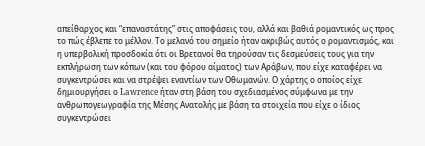απείθαρχος και “επαναστάτης” στις αποφάσεις του, αλλά και βαθιά ρομαντικός ως προς το πώς έβλεπε το μέλλον. Το μελανό του σημείο ήταν ακριβώς αυτός ο ρομαντισμός, και η υπερβολική προσδοκία ότι οι Βρετανοί θα τηρούσαν τις δεσμεύσεις τους για την εκπλήρωση των κόπων (και του φόρου αίματος) των Αράβων, που είχε καταφέρει να συγκεντρώσει και να στρέψει εναντίων των Οθωμανών. Ο χάρτης ο οποίος είχε δημιουργήσει ο Lawrence ήταν στη βάση του σχεδιασμένος σύμφωνα με την ανθρωπογεωγραφία της Μέσης Ανατολής με βάση τα στοιχεία που είχε ο ίδιος συγκεντρώσει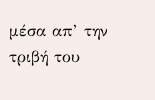μέσα απ’ την τριβή του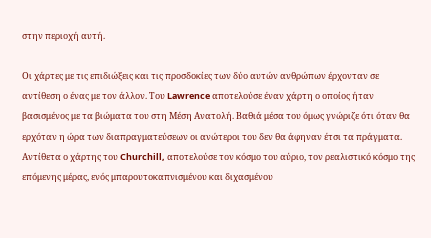στην περιοχή αυτή.

Οι χάρτες με τις επιδιώξεις και τις προσδοκίες των δύο αυτών ανθρώπων έρχονταν σε αντίθεση ο ένας με τον άλλον. Του Lawrence αποτελούσε έναν χάρτη ο οποίος ήταν βασισμένος με τα βιώματα του στη Μέση Ανατολή. Βαθιά μέσα του όμως γνώριζε ότι όταν θα ερχόταν η ώρα των διαπραγματεύσεων οι ανώτεροι του δεν θα άφηναν έτσι τα πράγματα. Αντίθετα ο χάρτης του Churchill, αποτελούσε τον κόσμο του αύριο, τον ρεαλιστικό κόσμο της επόμενης μέρας, ενός μπαρουτοκαπνισμένου και διχασμένου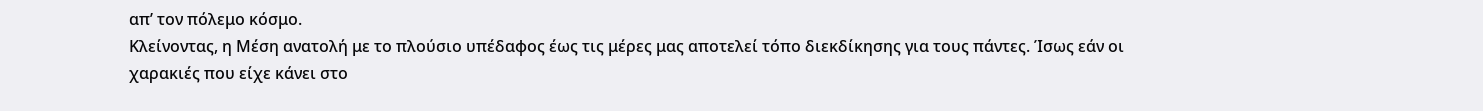απ’ τον πόλεμο κόσμο.
Κλείνοντας, η Μέση ανατολή με το πλούσιο υπέδαφος έως τις μέρες μας αποτελεί τόπο διεκδίκησης για τους πάντες. Ίσως εάν οι χαρακιές που είχε κάνει στο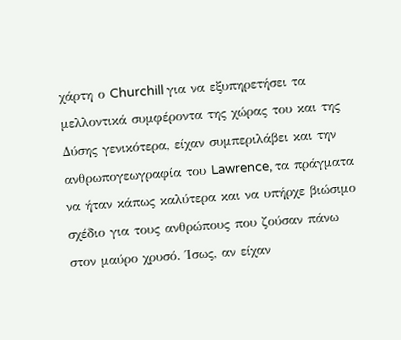χάρτη ο Churchill για να εξυπηρετήσει τα μελλοντικά συμφέροντα της χώρας του και της Δύσης γενικότερα, είχαν συμπεριλάβει και την ανθρωπογεωγραφία του Lawrence, τα πράγματα να ήταν κάπως καλύτερα και να υπήρχε βιώσιμο σχέδιο για τους ανθρώπους που ζούσαν πάνω στον μαύρο χρυσό. Ίσως, αν είχαν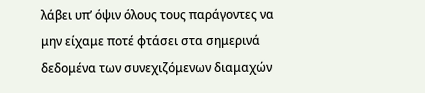λάβει υπ’ όψιν όλους τους παράγοντες να μην είχαμε ποτέ φτάσει στα σημερινά δεδομένα των συνεχιζόμενων διαμαχών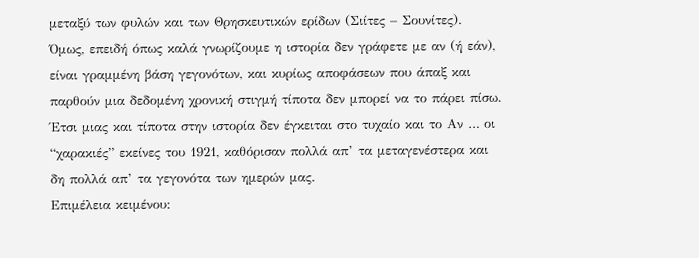μεταξύ των φυλών και των Θρησκευτικών ερίδων (Σιίτες – Σουνίτες).
Όμως, επειδή όπως καλά γνωρίζουμε η ιστορία δεν γράφετε με αν (ή εάν), είναι γραμμένη βάση γεγονότων, και κυρίως αποφάσεων που άπαξ και παρθούν μια δεδομένη χρονική στιγμή τίποτα δεν μπορεί να το πάρει πίσω. Έτσι μιας και τίποτα στην ιστορία δεν έγκειται στο τυχαίο και το Αν … οι “χαρακιές” εκείνες του 1921, καθόρισαν πολλά απ’ τα μεταγενέστερα και δη πολλά απ’ τα γεγονότα των ημερών μας.
Eπιμέλεια κειμένου: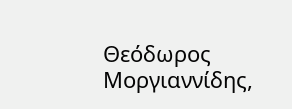Θεόδωρος Μοργιαννίδης,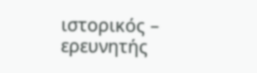ιστορικός – ερευνητής